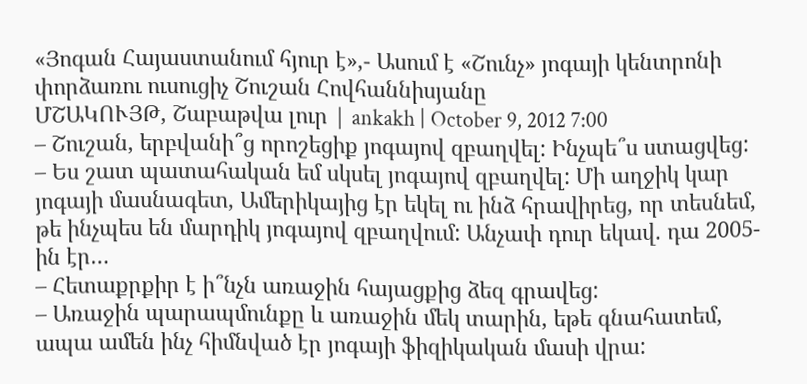«Յոգան Հայաստանում հյուր է»,- Ասում է «Շունչ» յոգայի կենտրոնի փորձառու ուսուցիչ Շուշան Հովհաննիսյանը
ՄՇԱԿՈՒՅԹ, Շաբաթվա լուր | ankakh | October 9, 2012 7:00
– Շուշան, երբվանի՞ց որոշեցիք յոգայով զբաղվել: Ինչպե՞ս ստացվեց:
– Ես շատ պատահական եմ սկսել յոգայով զբաղվել: Մի աղջիկ կար յոգայի մասնագետ, Ամերիկայից էր եկել ու ինձ հրավիրեց, որ տեսնեմ, թե ինչպես են մարդիկ յոգայով զբաղվում: Անչափ դուր եկավ. դա 2005-ին էր…
– Հետաքրքիր է ի՞նչն առաջին հայացքից ձեզ գրավեց:
– Առաջին պարապմունքը և առաջին մեկ տարին, եթե գնահատեմ, ապա ամեն ինչ հիմնված էր յոգայի ֆիզիկական մասի վրա: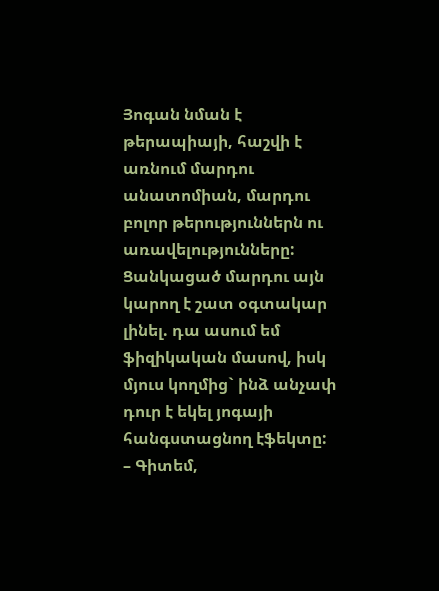Յոգան նման է թերապիայի, հաշվի է առնում մարդու անատոմիան, մարդու բոլոր թերություններն ու առավելությունները: Ցանկացած մարդու այն կարող է շատ օգտակար լինել. դա ասում եմ ֆիզիկական մասով, իսկ մյուս կողմից` ինձ անչափ դուր է եկել յոգայի հանգստացնող էֆեկտը:
– Գիտեմ,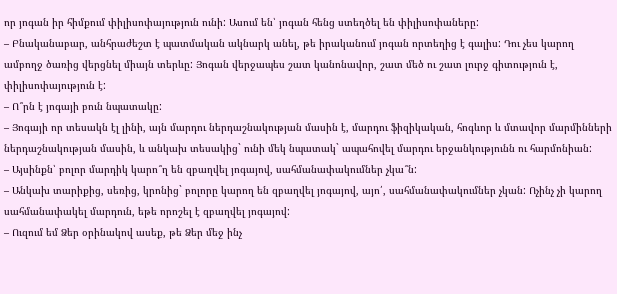որ յոգան իր հիմքում փիլիսոփայություն ունի: Ասում են՝ յոգան հենց ստեղծել են փիլիսոփաները:
– Բնականաբար, անհրաժեշտ է պատմական ակնարկ անել, թե իրականում յոգան որտեղից է գալիս: Դու չես կարող ամբողջ ծառից վերցնել միայն տերևը: Յոգան վերջապես շատ կանոնավոր, շատ մեծ ու շատ լուրջ գիտություն է, փիլիսոփայություն է:
– Ո՞րն է յոգայի բուն նպատակը:
– Յոգայի որ տեսակն էլ լինի, այն մարդու ներդաշնակության մասին է, մարդու ֆիզիկական, հոգևոր և մտավոր մարմինների ներդաշնակության մասին, և անկախ տեսակից` ունի մեկ նպատակ` ապահովել մարդու երջանկությունն ու հարմոնիան:
– Այսինքն՝ բոլոր մարդիկ կարո՞ղ են զբաղվել յոգայով, սահմանափակումներ չկա՞ն:
– Անկախ տարիքից, սեռից, կրոնից` բոլորը կարող են զբաղվել յոգայով, այո՛, սահմանափակումներ չկան: Ոչինչ չի կարող սահմանափակել մարդուն, եթե որոշել է զբաղվել յոգայով:
– Ուզում եմ Ձեր օրինակով ասեք, թե Ձեր մեջ ինչ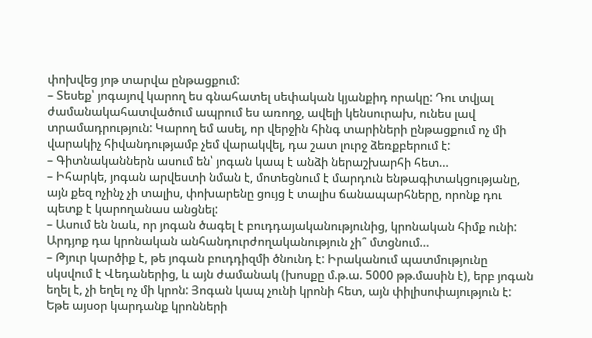փոխվեց յոթ տարվա ընթացքում:
– Տեսեք՝ յոգայով կարող ես գնահատել սեփական կյանքիդ որակը: Դու տվյալ ժամանակահատվածում ապրում ես առողջ, ավելի կենսուրախ, ունես լավ տրամադրություն: Կարող եմ ասել, որ վերջին հինգ տարիների ընթացքում ոչ մի վարակիչ հիվանդությամբ չեմ վարակվել, դա շատ լուրջ ձեռքբերում է:
– Գիտնականներն ասում են՝ յոգան կապ է անձի ներաշխարհի հետ…
– Իհարկե, յոգան արվեստի նման է, մոտեցնում է մարդուն ենթագիտակցությանը, այն քեզ ոչինչ չի տալիս, փոխարենը ցույց է տալիս ճանապարհները, որոնք դու պետք է կարողանաս անցնել:
– Ասում են նաև, որ յոգան ծագել է բուդդայականությունից, կրոնական հիմք ունի: Արդյոք դա կրոնական անհանդուրժողականություն չի՞ մտցնում…
– Թյուր կարծիք է, թե յոգան բուդդիզմի ծնունդ է: Իրականում պատմությունը սկսվում է Վեդաներից, և այն ժամանակ (խոսքը մ.թ.ա. 5000 թթ.մասին է), երբ յոգան եղել է, չի եղել ոչ մի կրոն: Յոգան կապ չունի կրոնի հետ, այն փիլիսոփայություն է: Եթե այսօր կարդանք կրոնների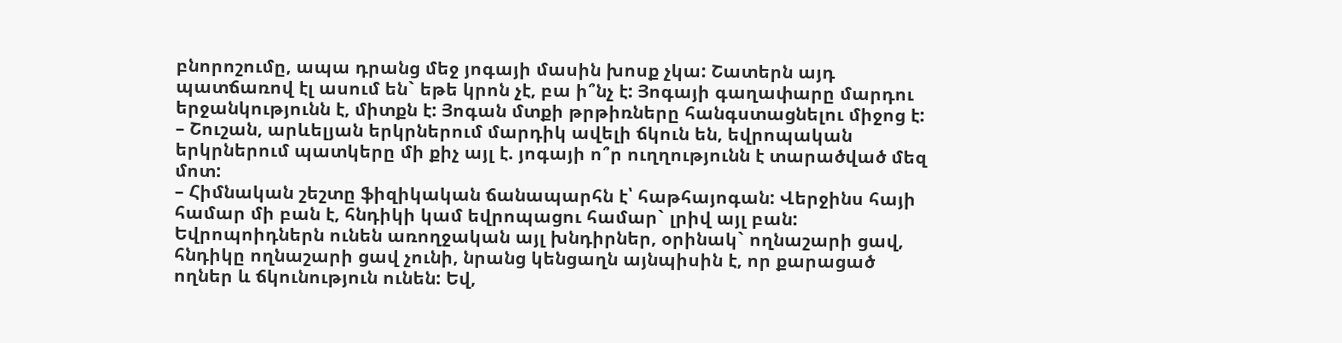բնորոշումը, ապա դրանց մեջ յոգայի մասին խոսք չկա: Շատերն այդ պատճառով էլ ասում են` եթե կրոն չէ, բա ի՞նչ է: Յոգայի գաղափարը մարդու երջանկությունն է, միտքն է: Յոգան մտքի թրթիռները հանգստացնելու միջոց է:
– Շուշան, արևելյան երկրներում մարդիկ ավելի ճկուն են, եվրոպական երկրներում պատկերը մի քիչ այլ է. յոգայի ո՞ր ուղղությունն է տարածված մեզ մոտ:
– Հիմնական շեշտը ֆիզիկական ճանապարհն է՝ հաթհայոգան: Վերջինս հայի համար մի բան է, հնդիկի կամ եվրոպացու համար` լրիվ այլ բան: Եվրոպոիդներն ունեն առողջական այլ խնդիրներ, օրինակ` ողնաշարի ցավ, հնդիկը ողնաշարի ցավ չունի, նրանց կենցաղն այնպիսին է, որ քարացած ողներ և ճկունություն ունեն: Եվ,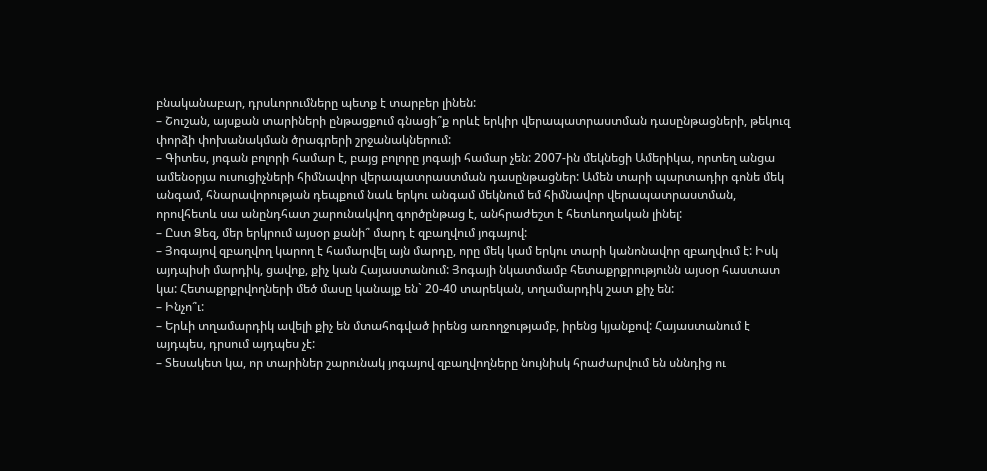բնականաբար, դրսևորումները պետք է տարբեր լինեն:
– Շուշան, այսքան տարիների ընթացքում գնացի՞ք որևէ երկիր վերապատրաստման դասընթացների, թեկուզ փորձի փոխանակման ծրագրերի շրջանակներում:
– Գիտես, յոգան բոլորի համար է, բայց բոլորը յոգայի համար չեն: 2007-ին մեկնեցի Ամերիկա, որտեղ անցա ամենօրյա ուսուցիչների հիմնավոր վերապատրաստման դասընթացներ: Ամեն տարի պարտադիր գոնե մեկ անգամ, հնարավորության դեպքում նաև երկու անգամ մեկնում եմ հիմնավոր վերապատրաստման, որովհետև սա անընդհատ շարունակվող գործընթաց է, անհրաժեշտ է հետևողական լինել:
– Ըստ Ձեզ, մեր երկրում այսօր քանի՞ մարդ է զբաղվում յոգայով:
– Յոգայով զբաղվող կարող է համարվել այն մարդը, որը մեկ կամ երկու տարի կանոնավոր զբաղվում է: Իսկ այդպիսի մարդիկ, ցավոք, քիչ կան Հայաստանում: Յոգայի նկատմամբ հետաքրքրությունն այսօր հաստատ կա: Հետաքրքրվողների մեծ մասը կանայք են` 20-40 տարեկան, տղամարդիկ շատ քիչ են:
– Ինչո՞ւ:
– Երևի տղամարդիկ ավելի քիչ են մտահոգված իրենց առողջությամբ, իրենց կյանքով: Հայաստանում է այդպես, դրսում այդպես չէ:
– Տեսակետ կա, որ տարիներ շարունակ յոգայով զբաղվողները նույնիսկ հրաժարվում են սննդից ու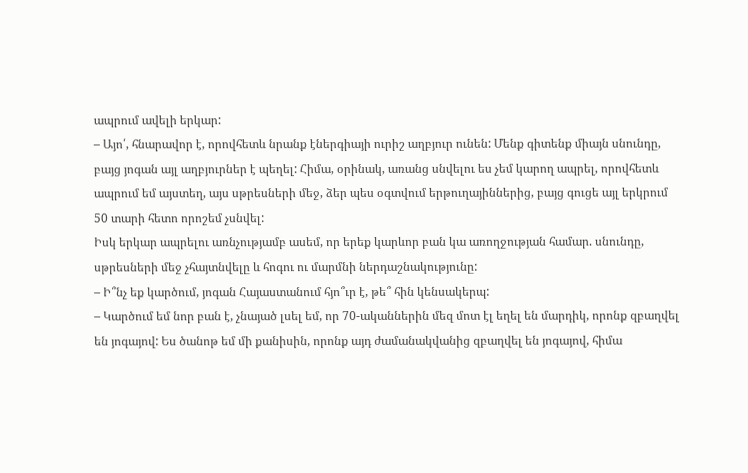ապրում ավելի երկար:
– Այո՛, հնարավոր է, որովհետև նրանք էներգիայի ուրիշ աղբյուր ունեն: Մենք գիտենք միայն սնունդը, բայց յոգան այլ աղբյուրներ է պեղել: Հիմա, օրինակ, առանց սնվելու ես չեմ կարող ապրել, որովհետև ապրում եմ այստեղ, այս սթրեսների մեջ, ձեր պես օգտվում երթուղայիններից, բայց գուցե այլ երկրում 50 տարի հետո որոշեմ չսնվել:
Իսկ երկար ապրելու առնչությամբ ասեմ, որ երեք կարևոր բան կա առողջության համար. սնունդը, սթրեսների մեջ չհայտնվելը և հոգու ու մարմնի ներդաշնակությունը:
– Ի՞նչ եք կարծում, յոգան Հայաստանում հյո՞ւր է, թե՞ հին կենսակերպ:
– Կարծում եմ նոր բան է, չնայած լսել եմ, որ 70-ականներին մեզ մոտ էլ եղել են մարդիկ, որոնք զբաղվել են յոգայով: Ես ծանոթ եմ մի քանիսին, որոնք այդ ժամանակվանից զբաղվել են յոգայով, հիմա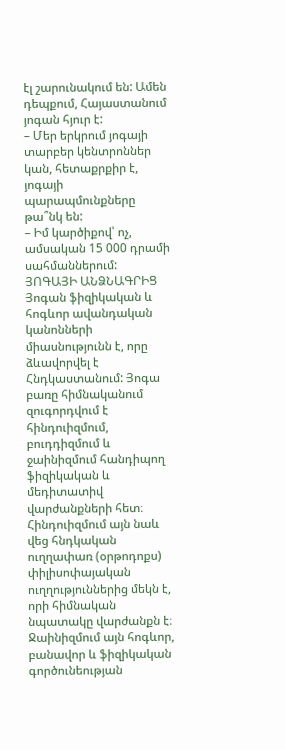էլ շարունակում են: Ամեն դեպքում, Հայաստանում յոգան հյուր է:
– Մեր երկրում յոգայի տարբեր կենտրոններ կան, հետաքրքիր է, յոգայի պարապմունքները թա՞նկ են:
– Իմ կարծիքով՝ ոչ, ամսական 15 000 դրամի սահմաններում:
ՅՈԳԱՅԻ ԱՆՁՆԱԳՐԻՑ
Յոգան ֆիզիկական և հոգևոր ավանդական կանոնների միասնությունն է, որը ձևավորվել է Հնդկաստանում: Յոգա բառը հիմնականում զուգորդվում է հինդուիզմում, բուդդիզմում և ջաինիզմում հանդիպող ֆիզիկական և մեդիտատիվ վարժանքների հետ։ Հինդուիզմում այն նաև վեց հնդկական ուղղափառ (օրթոդոքս) փիլիսոփայական ուղղություններից մեկն է, որի հիմնական նպատակը վարժանքն է։ Ջաինիզմում այն հոգևոր, բանավոր և ֆիզիկական գործունեության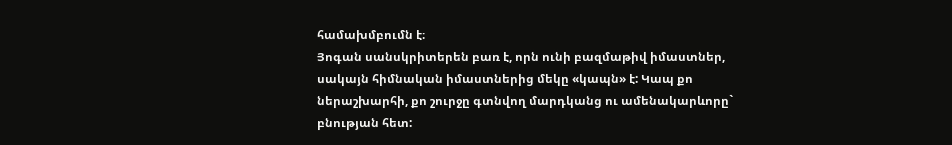համախմբումն է։
Յոգան սանսկրիտերեն բառ է, որն ունի բազմաթիվ իմաստներ, սակայն հիմնական իմաստներից մեկը «կապն» է: Կապ քո ներաշխարհի, քո շուրջը գտնվող մարդկանց ու ամենակարևորը` բնության հետ: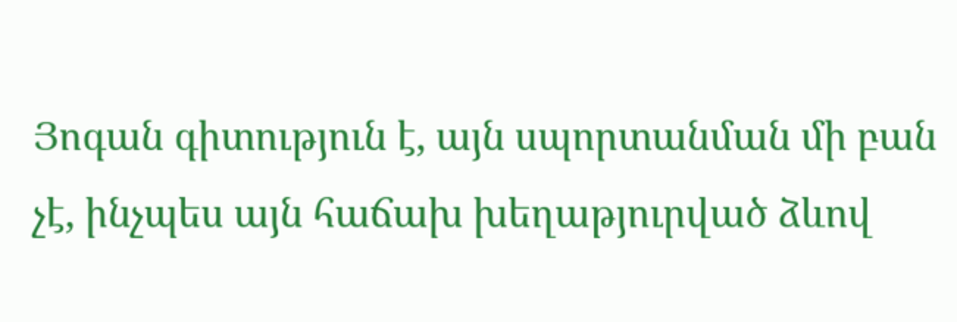Յոգան գիտություն է, այն սպորտանման մի բան չէ, ինչպես այն հաճախ խեղաթյուրված ձևով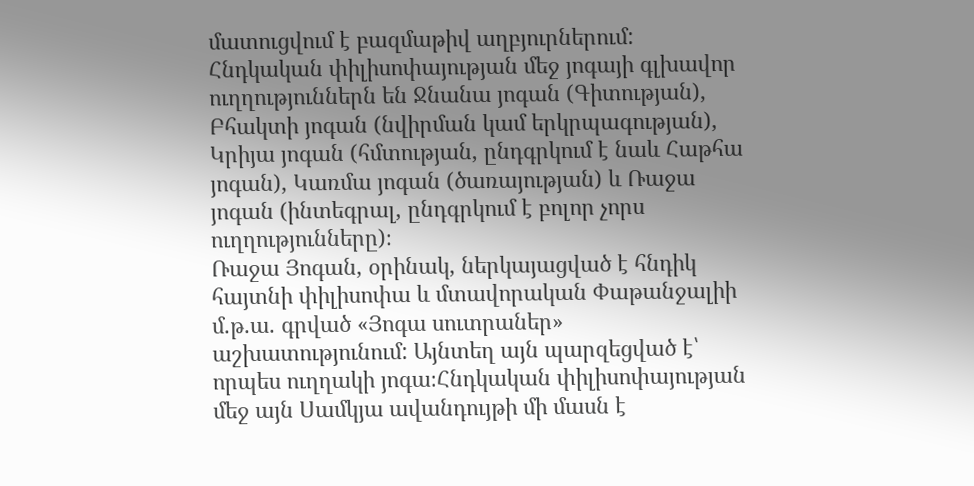մատուցվում է բազմաթիվ աղբյուրներում:
Հնդկական փիլիսոփայության մեջ յոգայի գլխավոր ուղղություններն են Ջնանա յոգան (Գիտության), Բհակտի յոգան (նվիրման կամ երկրպագության), Կրիյա յոգան (հմտության, ընդգրկում է նաև Հաթհա յոգան), Կառմա յոգան (ծառայության) և Ռաջա յոգան (ինտեգրալ, ընդգրկում է բոլոր չորս ուղղությունները)։
Ռաջա Յոգան, օրինակ, ներկայացված է հնդիկ հայտնի փիլիսոփա և մտավորական Փաթանջալիի մ.թ.ա. գրված «Յոգա սուտրաներ» աշխատությունում: Այնտեղ այն պարզեցված է՝ որպես ուղղակի յոգա։Հնդկական փիլիսոփայության մեջ այն Սամկյա ավանդույթի մի մասն է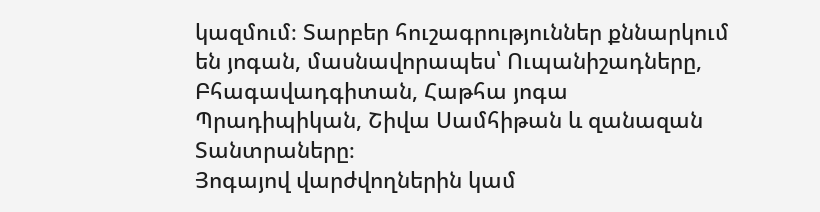կազմում։ Տարբեր հուշագրություններ քննարկում են յոգան, մասնավորապես՝ Ուպանիշադները, Բհագավադգիտան, Հաթհա յոգա Պրադիպիկան, Շիվա Սամհիթան և զանազան Տանտրաները։
Յոգայով վարժվողներին կամ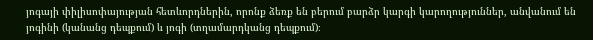յոգայի փիլիսոփայության հետևորդներին, որոնք ձեռք են բերում բարձր կարգի կարողություններ, անվանում են յոգինի (կանանց դեպքում) և յոգի (տղամարդկանց դեպքում)։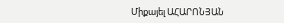Միքայել ԱՀԱՐՈՆՅԱՆ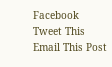Facebook
Tweet This
Email This Post